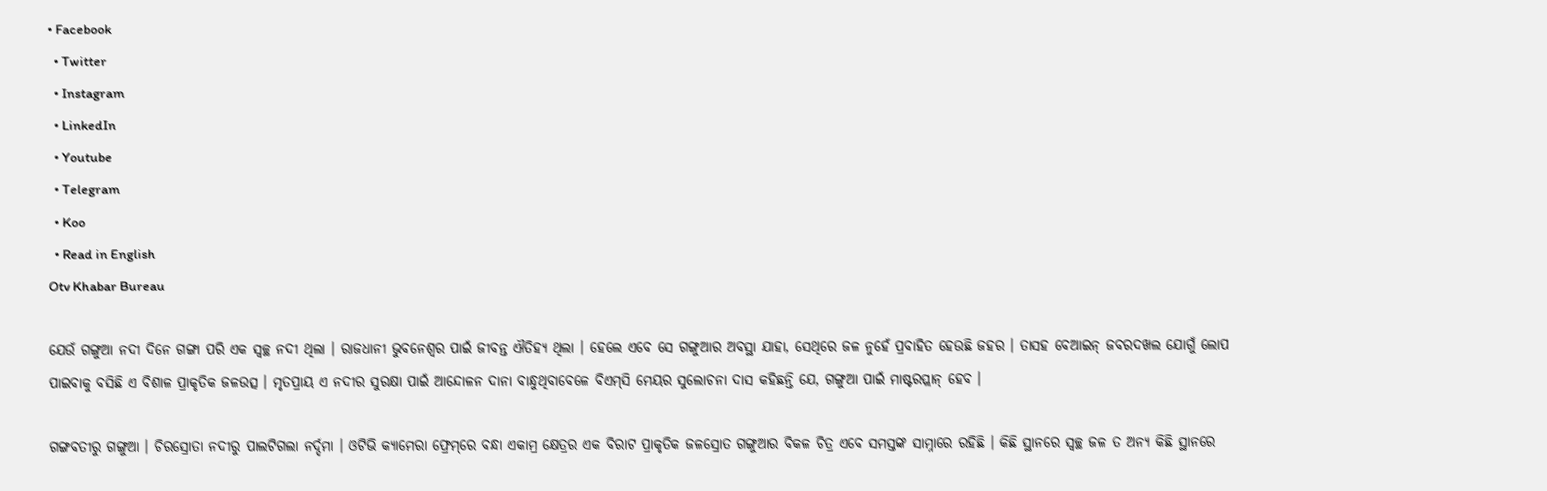• Facebook
  • Twitter
  • Instagram
  • LinkedIn
  • Youtube
  • Telegram
  • Koo
  • Read in English
Otv Khabar Bureau

ଯେଉଁ ଗଙ୍ଗୁଆ ନଦୀ ଦିନେ ଗଙ୍ଗା ପରି ଏକ ସ୍ୱଚ୍ଛ ନଦୀ ଥିଲା । ରାଜଧାନୀ ଭୁବନେଶ୍ୱର ପାଇଁ ଜୀବନ୍ତ ଐତିହ୍ୟ ଥିଲା । ହେଲେ ଏବେ ସେ ଗଙ୍ଗୁଆର ଅବସ୍ଥା ଯାହା, ସେଥିରେ ଜଳ ନୁହେଁ ପ୍ରବାହିତ ହେଉଛି ଜହର । ତାସହ ବେଆଇନ୍ ଜବରଦଖଲ ଯୋଗୁଁ ଲୋପ ପାଇବାକୁ ବସିଛି ଏ ବିଶାଳ ପ୍ରାକୃତିକ ଜଳଉତ୍ସ । ମୃତପ୍ରାୟ ଏ ନଦୀର ସୁରକ୍ଷା ପାଇଁ ଆନ୍ଦୋଳନ ଦାନା ବାନ୍ଧୁଥିବାବେଳେ ବିଏମ୍‌ସି ମେୟର ସୁଲୋଚନା ଦାସ କହିଛନ୍ତି ଯେ, ଗଙ୍ଗୁଆ ପାଇଁ ମାଷ୍ଟରପ୍ଲାନ୍ ହେବ ।

ଗଙ୍ଗବତୀରୁ ଗଙ୍ଗୁଆ । ଚିରସ୍ରୋତା ନଦୀରୁ ପାଲଟିଗଲା ନର୍ଦ୍ଦମା । ଓଟିଭି କ୍ୟାମେରା ଫ୍ରେମ୍‌ରେ ବନ୍ଧା ଏକାମ୍ର କ୍ଷେତ୍ରର ଏକ ବିରାଟ ପ୍ରାକୃତିକ ଜଳସ୍ରୋତ ଗଙ୍ଗୁଆର ବିକଳ ଚିତ୍ର ଏବେ ସମସ୍ତଙ୍କ ସାମ୍ନାରେ ରହିଛି । କିଛି ସ୍ଥାନରେ ସ୍ୱଚ୍ଛ ଜଳ ତ ଅନ୍ୟ କିଛି ସ୍ଥାନରେ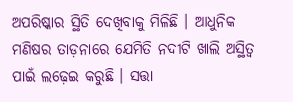ଅପରିଷ୍କାର ସ୍ଥିତି ଦେଖିବାକୁ ମିଳିଛି । ଆଧୁନିକ ମଣିଷର ତାଡ଼ନାରେ ଯେମିତି ନଦୀଟି ଖାଲି ଅସ୍ଥିତ୍ୱ ପାଇଁ ଲଢ଼େଇ କରୁଛି । ସତ୍ତା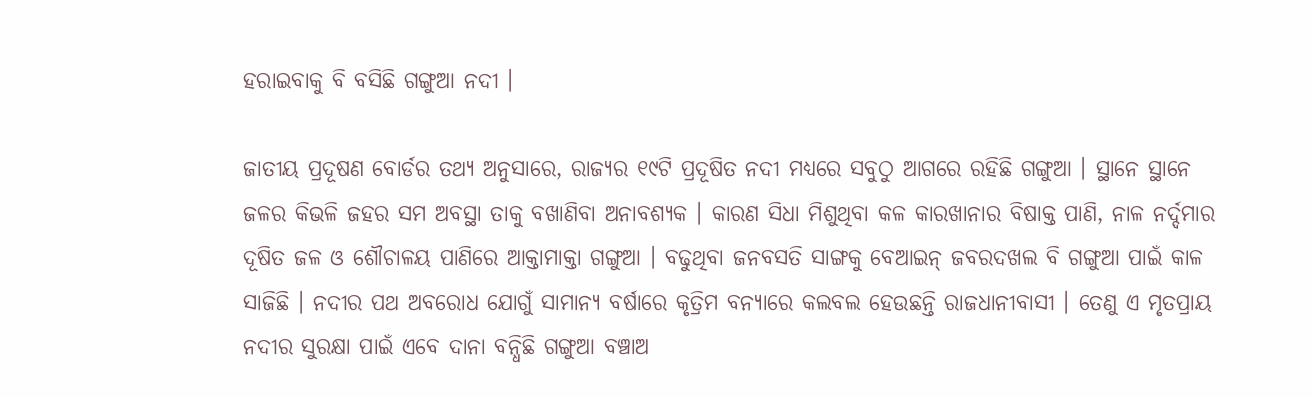ହରାଇବାକୁ ବି ବସିଛି ଗଙ୍ଗୁଆ ନଦୀ ।

ଜାତୀୟ ପ୍ରଦୂଷଣ ବୋର୍ଡର ତଥ୍ୟ ଅନୁସାରେ, ରାଜ୍ୟର ୧୯ଟି ପ୍ରଦୂଷିତ ନଦୀ ମଧ୍ୟରେ ସବୁଠୁ ଆଗରେ ରହିଛି ଗଙ୍ଗୁଆ । ସ୍ଥାନେ ସ୍ଥାନେ ଜଳର କିଭଳି ଜହର ସମ ଅବସ୍ଥା ତାକୁ ବଖାଣିବା ଅନାବଶ୍ୟକ । କାରଣ ସିଧା ମିଶୁଥିବା କଳ କାରଖାନାର ବିଷାକ୍ତ ପାଣି, ନାଳ ନର୍ଦ୍ଦମାର ଦୂଷିତ ଜଳ ଓ ଶୌଚାଳୟ ପାଣିରେ ଆକ୍ତାମାକ୍ତା ଗଙ୍ଗୁଆ । ବଢୁଥିବା ଜନବସତି ସାଙ୍ଗକୁ ବେଆଇନ୍ ଜବରଦଖଲ ବି ଗଙ୍ଗୁଆ ପାଇଁ କାଳ ସାଜିଛି । ନଦୀର ପଥ ଅବରୋଧ ଯୋଗୁଁ ସାମାନ୍ୟ ବର୍ଷାରେ କୃତ୍ରିମ ବନ୍ୟାରେ କଲବଲ ହେଉଛନ୍ତି ରାଜଧାନୀବାସୀ । ତେଣୁ ଏ ମୃତପ୍ରାୟ ନଦୀର ସୁରକ୍ଷା ପାଇଁ ଏବେ ଦାନା ବନ୍ଧିଛି ଗଙ୍ଗୁଆ ବଞ୍ଚାଅ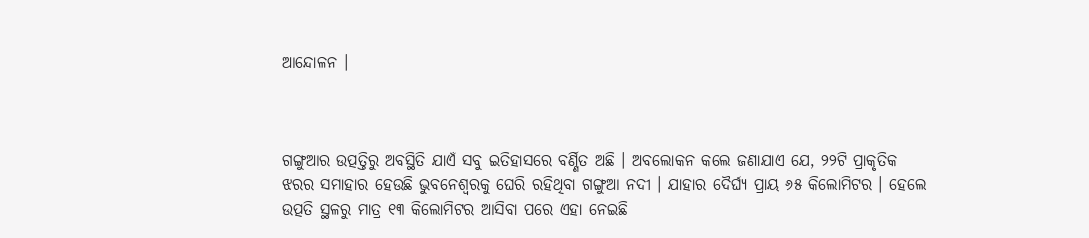ଆନ୍ଦୋଳନ ।



ଗଙ୍ଗୁଆର ଉତ୍ପତ୍ତିରୁ ଅବସ୍ଥିତି ଯାଏଁ ସବୁ ଇତିହାସରେ ବର୍ଣ୍ଣିତ ଅଛି । ଅବଲୋକନ କଲେ ଜଣାଯାଏ ଯେ, ୨୨ଟି ପ୍ରାକୃତିକ ଝରର ସମାହାର ହେଉଛି ଭୁବନେଶ୍ୱରକୁ ଘେରି ରହିଥିବା ଗଙ୍ଗୁଆ ନଦୀ । ଯାହାର ଦୈର୍ଘ୍ୟ ପ୍ରାୟ ୬୫ କିଲୋମିଟର । ହେଲେ ଉତ୍ପତି ସ୍ଥଳରୁ ମାତ୍ର ୧୩ କିଲୋମିଟର ଆସିବା ପରେ ଏହା ନେଇଛି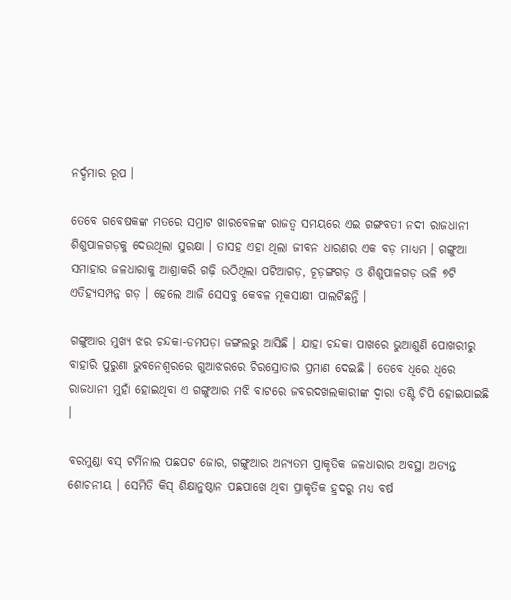ନର୍ଦ୍ଦମାର ରୂପ ।

ତେବେ ଗବେଷକଙ୍କ ମତରେ ସମ୍ରାଟ ଖାରବେଳଙ୍କ ରାଜତ୍ୱ ସମୟରେ ଏଇ ଗଙ୍ଗବତୀ ନଦୀ ରାଜଧାନୀ ଶିଶୁପାଳଗଡ଼କୁ ଦେଉଥିଲା ସୁରକ୍ଷା । ତାସହ ଏହା ଥିଲା ଜୀବନ ଧାରଣର ଏକ ବଡ଼ ମାଧ୍ୟମ । ଗଙ୍ଗୁଆ ସମାହାର ଜଳଧାରାକୁ ଆଶ୍ରାକରି ଗଢ଼ି ଉଠିଥିଲା ପଟିଆଗଡ଼, ଚୂଡ଼ଙ୍ଗଗଡ଼ ଓ ଶିଶୁପାଳଗଡ଼ ଭଳି ୭ଟି ଏତିହ୍ୟସମ୍ପନ୍ନ ଗଡ଼ । ହେଲେ ଆଜି ସେସବୁ କେବଳ ମୂକସାକ୍ଷୀ ପାଲଟିଛନ୍ତି ।

ଗଙ୍ଗୁଆର ମୁଖ୍ୟ ଝର ଚନ୍ଦକା-ଡମପଡ଼ା ଜଙ୍ଗଲରୁ ଆସିଛି । ଯାହା ଚନ୍ଦକା ପାଖରେ ଭୁଆଶୁଣି ପୋଖରୀରୁ ବାହାରି ପୁରୁଣା ଭୁବନେଶ୍ୱରରେ ଗୁଆଝରରେ ଚିରସ୍ରୋତାର ପ୍ରମାଣ ଦେଇଛି । ତେବେ ଧିରେ ଧିରେ ରାଜଧାନୀ ମୁହାଁ ହୋଇଥିବା ଏ ଗଙ୍ଗୁଆର ମଝି ବାଟରେ ଜବରଦଖଲକାରୀଙ୍କ ଦ୍ୱାରା ତଣ୍ଟି ଚିପି ହୋଇଯାଇଛି ।

ବରମୁଣ୍ଡା ବସ୍ ଟର୍ମିନାଲ ପଛପଟ ଜୋର, ଗଙ୍ଗୁଆର ଅନ୍ୟତମ ପ୍ରାକୃତିକ ଜଳଧାରାର ଅବସ୍ଥା ଅତ୍ୟନ୍ତ ଶୋଚନୀୟ । ସେମିତି କିସ୍ ଶିକ୍ଷାନୁଷ୍ଠାନ ପଛପାଖେ ଥିବା ପ୍ରାକୃତିକ ହ୍ରଦରୁ ମଧ୍ୟ ବର୍ଷ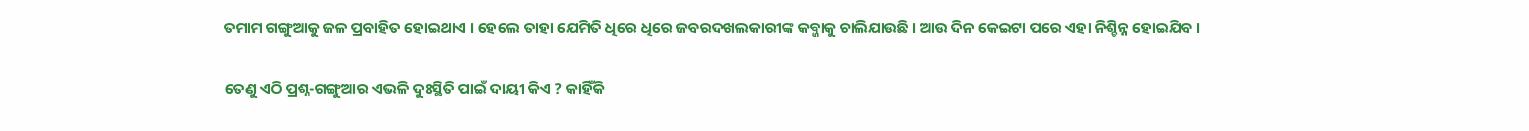ତମାମ ଗଙ୍ଗୁଆକୁ ଜଳ ପ୍ରବାହିତ ହୋଇଥାଏ । ହେଲେ ତାହା ଯେମିତି ଧିରେ ଧିରେ ଜବରଦଖଲକାରୀଙ୍କ କବ୍ଜାକୁ ଚାଲିଯାଉଛି । ଆଉ ଦିନ କେଇଟା ପରେ ଏହା ନିଶ୍ଚିନ୍ନ ହୋଇଯିବ ।

ତେଣୁ ଏଠି ପ୍ରଶ୍ନ-ଗଙ୍ଗୁଆର ଏଭଳି ଦୁଃସ୍ଥିତି ପାଇଁ ଦାୟୀ କିଏ ? କାହିଁକି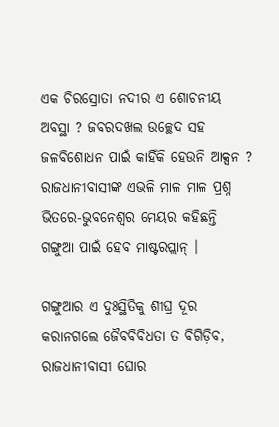ଏକ ଚିରସ୍ରୋତା ନଦୀର ଏ ଶୋଚନୀୟ ଅବସ୍ଥା ? ଜବରଦଖଲ ଉଚ୍ଛେଦ ସହ ଜଳବିଶୋଧନ ପାଇଁ କାହିଁକି ହେଉନି ଆକ୍ସନ ? ରାଜଧାନୀବାସୀଙ୍କ ଏଭଳି ମାଳ ମାଳ ପ୍ରଶ୍ନ ଭିତରେ-ଭୁବନେଶ୍ୱର ମେୟର କହିଛନ୍ତି ଗଙ୍ଗୁଆ ପାଇଁ ହେବ ମାଷ୍ଟରପ୍ଲାନ୍ ।

ଗଙ୍ଗୁଆର ଏ ଦୁଃସ୍ଥିତିକୁ ଶୀଘ୍ର ଦୂର କରାନଗଲେ ଜୈବବିବିଧତା ତ ବିଗିଡ଼ିବ, ରାଜଧାନୀବାସୀ ଘୋର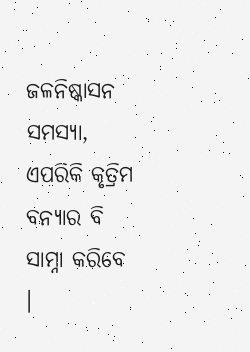ଜଳନିଷ୍କାସନ ସମସ୍ୟା, ଏପରିକି କୃତ୍ରିମ ବନ୍ୟାର ବି ସାମ୍ନା କରିବେ ।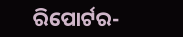ରିପୋର୍ଟର-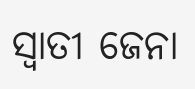ସ୍ୱାତୀ ଜେନା